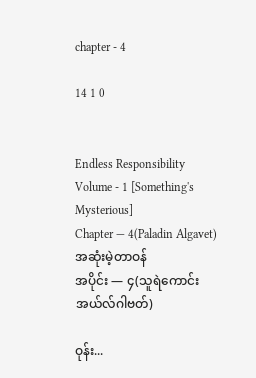chapter - 4

14 1 0


Endless Responsibility
Volume - 1 [Something's Mysterious]
Chapter — 4(Paladin Algavet)
အဆုံးမဲ့တာဝန်
အပိုင်း — ၄(သူရဲကောင်း အယ်လ်ဂါဗတ်)

ဝုန်း...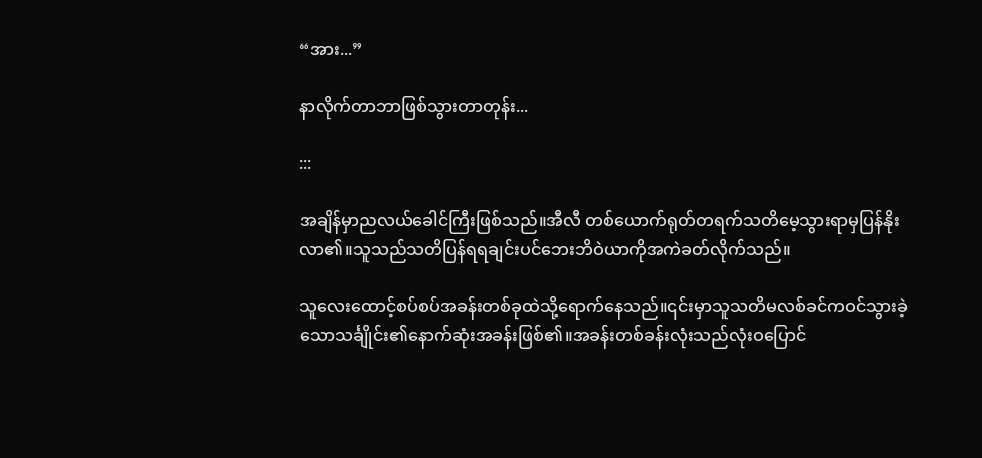“အား...”

နာလိုက်တာဘာဖြစ်သွားတာတုန်း...

:::

အချိန်မှာညလယ်ခေါင်ကြီးဖြစ်သည်။အီလီ တစ်ယောက်ရုတ်တရက်သတိမေ့သွားရာမှပြန်နိုးလာ၏။သူသည်သတိပြန်ရရချင်းပင်ဘေးဘိဝဲယာကိုအကဲခတ်လိုက်သည်။

သူလေးထောင့်စပ်စပ်အခန်းတစ်ခုထဲသို့ရောက်နေသည်။၎င်းမှာသူသတိမလစ်ခင်ကဝင်သွားခဲ့သောသင်္ချိုင်း၏နောက်ဆုံးအခန်းဖြစ်၏။အခန်းတစ်ခန်းလုံးသည်‌လုံးဝပြောင်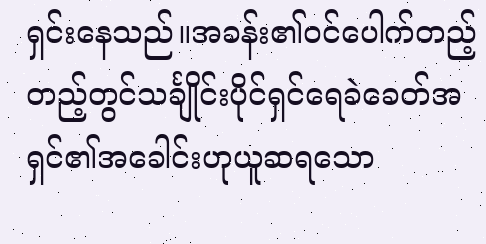ရှင်းနေသည်။အခန်း၏ဝင်ပေါက်တည့်တည့်တွင်သင်္ချိုင်းပိုင်ရှင်ရေခဲခေတ်အရှင်၏အခေါင်းဟုယူဆရသော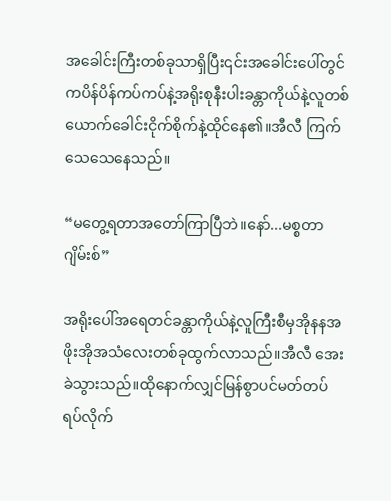အခေါင်းကြီးတစ်ခုသာရှိပြီး၎င်းအခေါင်းပေါ်တွင်ကပိန်ပိန်ကပ်ကပ်နဲ့အရိုးစုနီးပါးခန္တာကိုယ်နဲ့လူတစ်ယောက်ခေါင်းငိုက်စိုက်နဲ့ထိုင်နေ၏။အီလီ ကြက်သေသေနေသည်။

“မတွေ့ရတာအတော်ကြာပြီဘဲ။နော်...မစ္စတာ ဂျိမ်းစ်”

အရိုးပေါ်အရေတင်ခန္တာကိုယ်နဲ့လူကြီးစီမှအိုနနအဖိုးအိုအသံလေးတစ်ခုထွက်လာသည်။အီလီ အေးခဲသွားသည်။ထိုနောက်လျှင်မြန်စွာပင်မတ်တပ်ရပ်လိုက်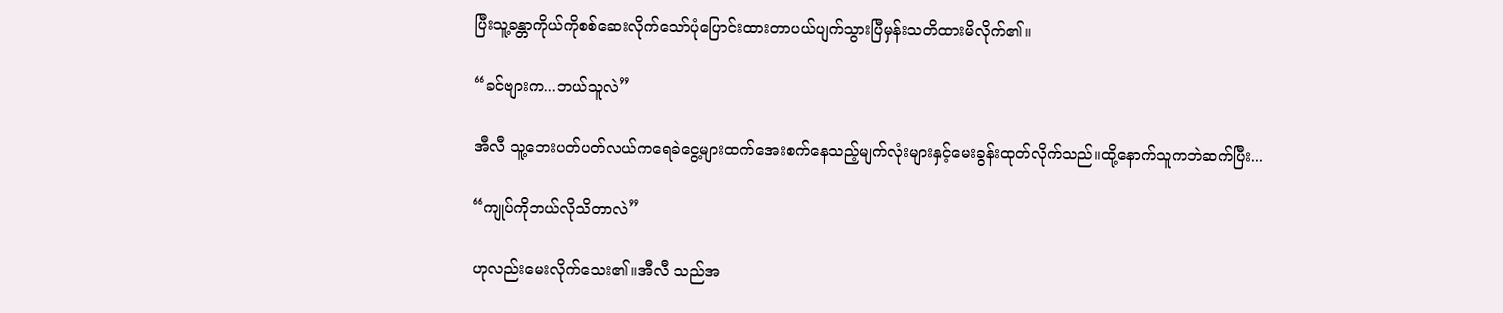ပြီးသူ့ခန္တာကိုယ်ကိုစစ်ဆေးလိုက်သော်ပုံပြောင်းထားတာပယ်ပျက်သွားပြီမှန်းသတိထားမိလိုက်၏။

“ခင်ဗျားက...ဘယ်သူလဲ”

အီလီ သူ့ဘေးပတ်ပတ်လယ်ကရေခဲငွေ့များထက်အေးစက်နေသည့်မျက်လုံးများနှင့်မေးခွန်းထုတ်လိုက်သည်။ထို့နောက်သူကဘဲဆက်ပြီး...

“ကျုပ်ကိုဘယ်လိုသိတာလဲ”

ဟုလည်းမေးလိုက်သေး၏။အီလီ သည်အ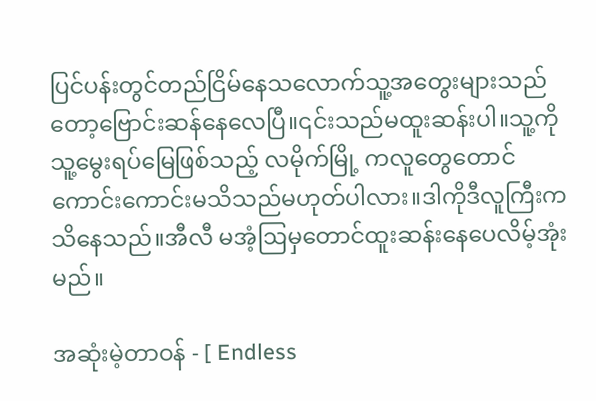ပြင်ပန်းတွင်တည်ငြိမ်နေသလောက်သူ့အတွေးများသည်တော့ဗြောင်းဆန်နေလေပြီ။၎င်းသည်မထူးဆန်းပါ။သူ့ကိုသူ့မွေးရပ်မြေဖြစ်သည့် လမိုက်မြို့ ကလူတွေတောင်ကောင်းကောင်းမသိသည်မဟုတ်ပါလား။ဒါကိုဒီလူကြီးကသိနေသည်။အီလီ မအံ့ဩမှတောင်ထူးဆန်းနေပေလိမ့်အုံးမည်။

အဆုံးမဲ့တာဝန် - [ Endless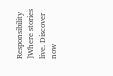Responsibility ]Where stories live. Discover now